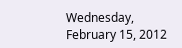Wednesday, February 15, 2012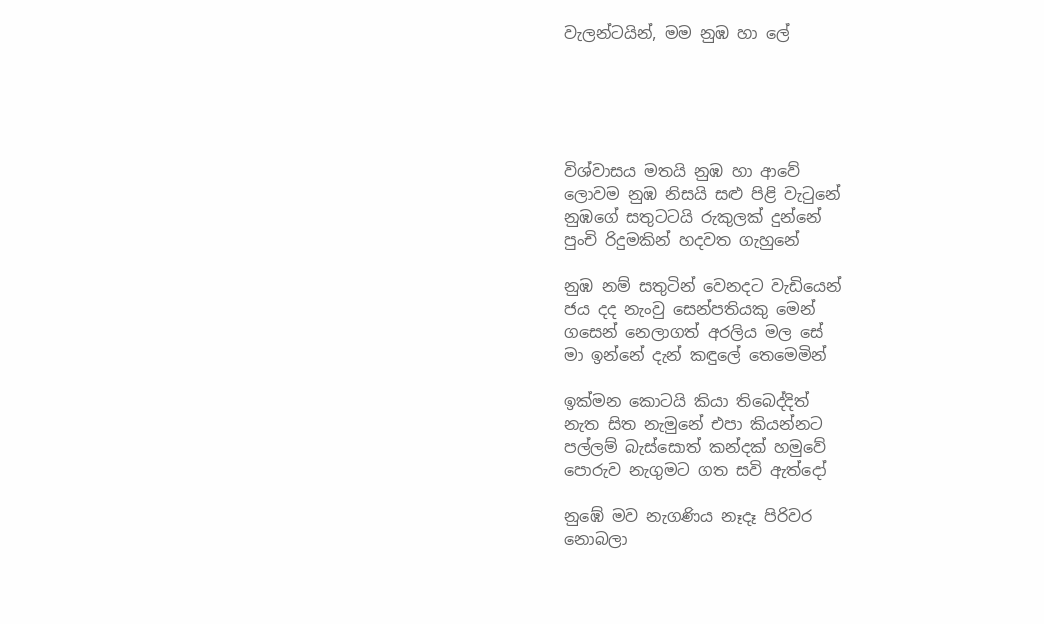වැලන්ටයින්, මම නුඹ හා ලේ





විශ්වාසය මතයි නුඹ හා ආවේ
ලොවම නුඹ නිසයි සළු පිළි වැ‍ටුනේ
නුඹගේ සතුටටයි රුකුලක් දුන්නේ
පුංචි රිදුමකින් හදවත ගැහුනේ

නුඹ නම් සතුටින් වෙනදට වැඩියෙන්
ජය දද නැංවු සෙන්පතියකු මෙන්
ගසෙන් නෙලාගත් අරලිය මල සේ
මා ඉන්නේ දැන් කඳුලේ තෙමෙමින්

ඉක්මන කොටයි කියා තිබෙද්දිත්
නැත සිත නැමුනේ එපා කියන්නට
පල්ලම් බැස්සොත් කන්දක් හමුවේ
පොරුව නැගුමට ගත සවි ඇත්දෝ

නුඹේ මව නැගණිය නෑදෑ පිරිවර
නොබලා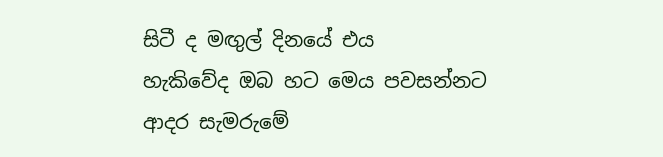සිටී ද මඟුල් දිනයේ එය
හැකිවේද ඔබ හට මෙය පවසන්නට
ආදර සැමරුමේ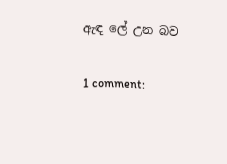ඇඳ ලේ උන බව

1 comment: